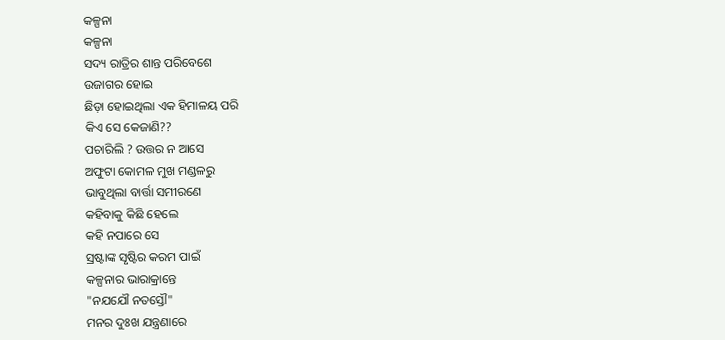କଳ୍ପନା
କଳ୍ପନା
ସଦ୍ୟ ରାତ୍ରିର ଶାନ୍ତ ପରିବେଶେ
ଉଜାଗର ହୋଇ
ଛିଡ଼ା ହୋଇଥିଲା ଏକ ହିମାଳୟ ପରି
କିଏ ସେ କେଜାଣି??
ପଚାରିଲି ? ଉତ୍ତର ନ ଆସେ
ଅଫୁଟା କୋମଳ ମୁଖ ମଣ୍ଡଳରୁ
ଭାବୁଥିଲା ବାର୍ତ୍ତା ସମୀରଣେ
କହିବାକୁ କିଛି ହେଲେ
କହି ନପାରେ ସେ
ସ୍ରଷ୍ଟାଙ୍କ ସୃଷ୍ଟିର କରମ ପାଇଁ
କଳ୍ପନାର ଭାରାକ୍ରାନ୍ତେ
"ନଯଯୌ ନତସ୍ତୌ"
ମନର ଦୁଃଖ ଯନ୍ତ୍ରଣାରେ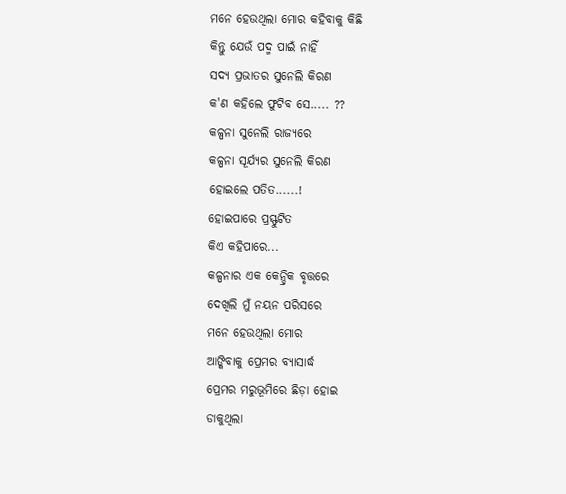ମନେ ହେଉଥିଲା ମୋର କହିବାକୁ କିଛି
କିନ୍ତୁ ଯେଉଁ ପଦ୍ମ ପାଇଁ ନାହିଁ
ସଦ୍ୟ ପ୍ରଭାତର ସୁନେଲି କିରଣ
କ'ଣ କହିଲେ ଫୁଟିବ ସେ..... ??
କଳ୍ପନା ସୁନେଲି ରାଜ୍ୟରେ
କଳ୍ପନା ସୂର୍ଯ୍ୟର ସୁନେଲି କିରଣ
ହୋଇଲେ ପତିତ......!
ହୋଇପାରେ ପ୍ରସ୍ଫୁଟିତ
କିଏ କହିପାରେ...
କଳ୍ପନାର ଏକ କେନ୍ଦ୍ରିକ ବୃତ୍ତରେ
ଦେଖିଲି ମୁଁ ନୟନ ପରିସରେ
ମନେ ହେଉଥିଲା ମୋର
ଆଙ୍କିବାକୁ ପ୍ରେମର ବ୍ୟାସାର୍ଦ୍ଧ
ପ୍ରେମର ମରୁଭୂମିରେ ଛିଡ଼ା ହୋଇ
ଡାକୁଥିଲା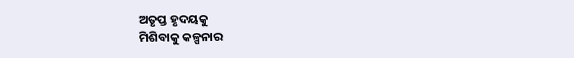ଅତୃପ୍ତ ହୃଦୟକୁ
ମିଶିବାକୁ କଳ୍ପନାର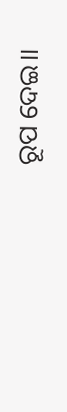ରୂପ ଦେଇ।।